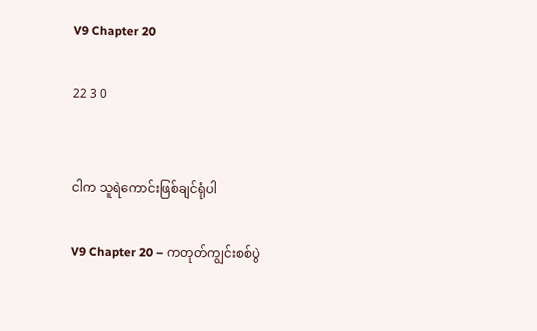V9 Chapter 20

22 3 0


ငါက သူရဲကောင်းဖြစ်ချင်ရုံပါ

V9 Chapter 20 – ကတုတ်ကျွင်းစစ်ပွဲ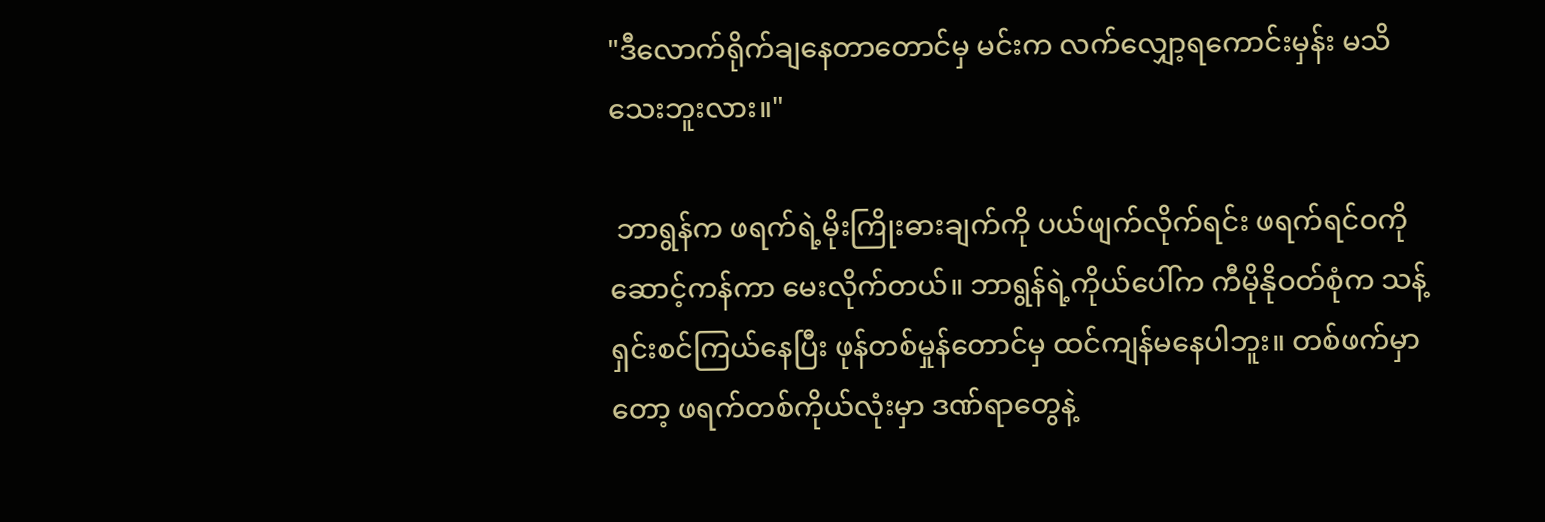"ဒီလောက်ရိုက်ချနေတာတောင်မှ မင်းက လက်လျှော့ရကောင်းမှန်း မသိသေးဘူးလား။"

 ဘာရွန်က ဖရက်ရဲ့မိုးကြိုးဓားချက်ကို ပယ်ဖျက်လိုက်ရင်း ဖရက်ရင်ဝကို ဆောင့်ကန်ကာ မေးလိုက်တယ်။ ဘာရွန်ရဲ့ကိုယ်ပေါ်က ကီမိုနိုဝတ်စုံက သန့်ရှင်းစင်ကြယ်နေပြီး ဖုန်တစ်မှုန်တောင်မှ ထင်ကျန်မနေပါဘူး။ တစ်ဖက်မှာတော့ ဖရက်တစ်ကိုယ်လုံးမှာ ဒဏ်ရာတွေနဲ့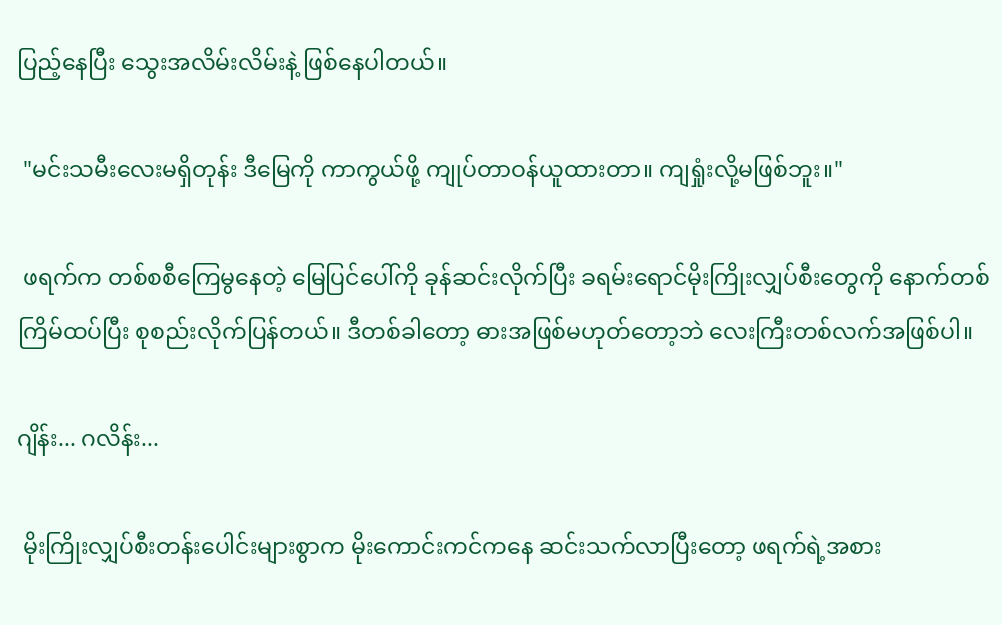ပြည့်နေပြီး သွေးအလိမ်းလိမ်းနဲ့ ဖြစ်နေပါတယ်။

 "မင်းသမီးလေးမရှိတုန်း ဒီမြေကို ကာကွယ်ဖို့ ကျုပ်တာဝန်ယူထားတာ။ ကျရှုံးလို့မဖြစ်ဘူး။"

 ဖရက်က တစ်စစီကြေမွနေတဲ့ မြေပြင်ပေါ်ကို ခုန်ဆင်းလိုက်ပြီး ခရမ်းရောင်မိုးကြိုးလျှပ်စီးတွေကို နောက်တစ်ကြိမ်ထပ်ပြီး စုစည်းလိုက်ပြန်တယ်။ ဒီတစ်ခါတော့ ဓားအဖြစ်မဟုတ်တော့ဘဲ လေးကြီးတစ်လက်အဖြစ်ပါ။

ဂျိန်း... ဂလိန်း...

 မိုးကြိုးလျှပ်စီးတန်းပေါင်းများစွာက မိုးကောင်းကင်ကနေ ဆင်းသက်လာပြီးတော့ ဖရက်ရဲ့အစား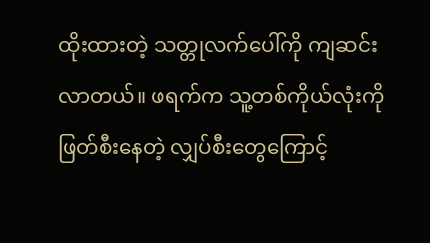ထိုးထားတဲ့ သတ္တုလက်ပေါ်ကို ကျဆင်းလာတယ်။ ဖရက်က သူ့တစ်ကိုယ်လုံးကို ဖြတ်စီးနေတဲ့ လျှပ်စီးတွေကြောင့်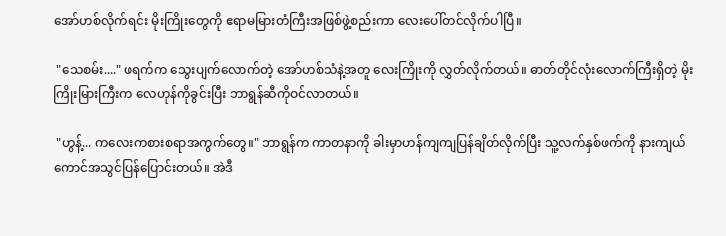အော်ဟစ်လိုက်ရင်း မိုးကြိုးတွေကို ဧရာမမြားတံကြီးအဖြစ်ဖွဲ့စည်းကာ လေးပေါ်တင်လိုက်ပါပြီ။

 "သေစမ်း...." ဖရက်က သွေးပျက်လောက်တဲ့ အော်ဟစ်သံနဲ့အတူ လေးကြိုးကို လွှတ်လိုက်တယ်။ ဓာတ်တိုင်လုံးလောက်ကြီးရှိတဲ့ မိုးကြိုးမြားကြီးက လေဟုန်ကိုခွင်းပြီး ဘာရွန်ဆီကိုဝင်လာတယ်။

 "ဟွန့်... ကလေးကစားစရာအကွက်တွေ။" ဘာရွန်က ကာတနာကို ခါးမှာဟန်ကျကျပြန်ချိတ်လိုက်ပြီး သူ့လက်နှစ်ဖက်ကို နားကျယ်ကောင်အသွင်ပြန်ပြောင်းတယ်။ အဲဒီ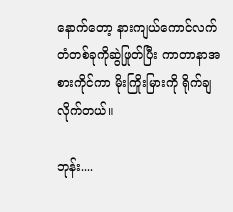နောက်တော့ နားကျယ်ကောင်လက်တံတစ်ခုကိုဆွဲဖြုတ်ပြီး ကာတာနာအစားကိုင်ကာ မိုးကြိုးမြားကို ရိုက်ချလိုက်တယ်။

ဘုန်း....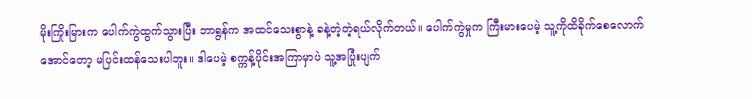မိုးကြိုးမြားက ပေါက်ကွဲထွက်သွားပြီး ဘာရွန်က အထင်သေးစွာနဲ့ ခနဲ့တဲ့တဲ့ရယ်လိုက်တယ်။ ပေါက်ကွဲမှုက ကြီးမားပေမဲ့ သူ့ကိုထိခိုက်စေလောက်အောင်တော့ မပြင်းထန်သေးပါဘူး။ ဒါပေမဲ့ စက္ကန့်ပိုင်းအကြာမှာပဲ သူ့အပြုံးပျက်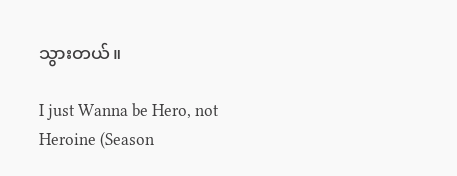သွားတယ်။

I just Wanna be Hero, not Heroine (Season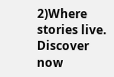2)Where stories live. Discover now